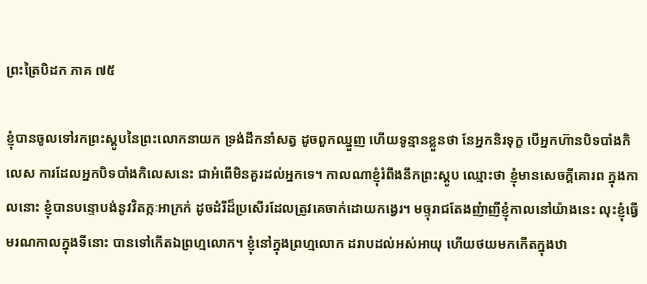ព្រះត្រៃបិដក ភាគ ៧៥

ខ្ញុំបានចូលទៅរកព្រះស្តូបនៃព្រះលោកនាយក ទ្រង់ដឹកនាំសត្វ ដូចពួកឈ្នួញ ហើយទូន្មានខ្លួនថា នែអ្នកនិរទុក្ខ បើអ្នកហ៊ានបិទបាំងកិលេស ការដែលអ្នកបិទបាំងកិលេសនេះ ជាអំពើមិនគួរដល់អ្នកទេ។ កាលណាខ្ញុំរំពឹងនឹកព្រះស្តូប ឈ្មោះថា ខ្ញុំមានសេចក្តីគោរព ក្នុងកាលនោះ ខ្ញុំបានបន្ទោបង់នូវវិតក្កៈអាក្រក់ ដូចដំរីដ៏ប្រសើរដែលត្រូវគេចាក់ដោយកង្វេរ។ មច្ទុរាជតែងញំាញីខ្ញុំកាលនៅយ៉ាងនេះ លុះខ្ញុំធ្វើមរណកាលក្នុងទីនោះ បានទៅកើតឯព្រហ្មលោក។ ខ្ញុំនៅក្នុងព្រហ្មលោក ដរាបដល់អស់អាយុ ហើយថយមកកើតក្នុងឋា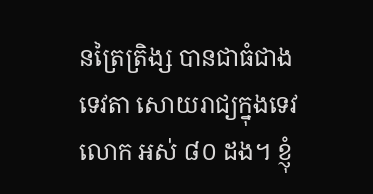នត្រៃត្រិង្ស បានជាធំជាងទេវតា សោយរាជ្យក្នុងទេវលោក អស់ ៨០ ដង។ ខ្ញុំ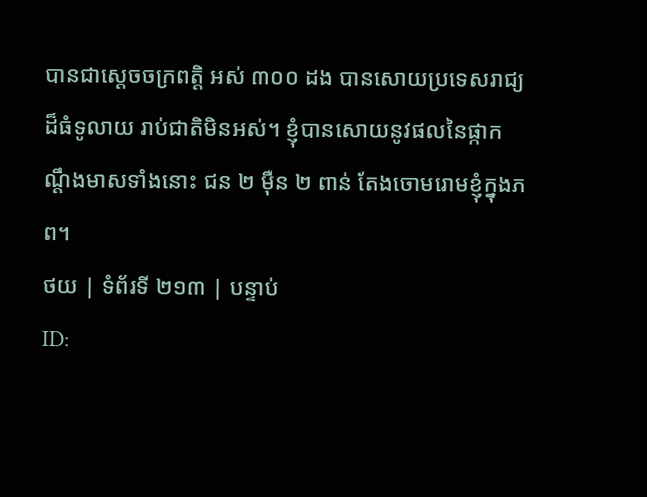បានជាស្តេចចក្រពត្តិ អស់ ៣០០ ដង បានសោយប្រទេសរាជ្យដ៏ធំទូលាយ រាប់ជាតិមិនអស់។ ខ្ញុំបានសោយនូវផលនៃផ្កាកណ្តឹងមាសទាំងនោះ ជន ២ ម៉ឺន ២ ពាន់ តែងចោមរោមខ្ញុំក្នុងភព។
ថយ | ទំព័រទី ២១៣ | បន្ទាប់
ID: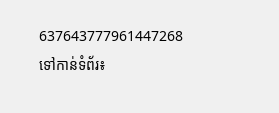637643777961447268
ទៅកាន់ទំព័រ៖